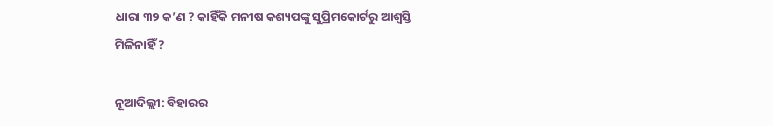ଧାରା ୩୨ କ’ଣ ? କାହିଁକି ମନୀଷ କଶ୍ୟପଙ୍କୁ ସୁପ୍ରିମକୋର୍ଟରୁ ଆଶ୍ୱସ୍ତି ମିଳିନାହିଁ ?

ନୂଆଦିଲ୍ଲୀ: ବିହାରର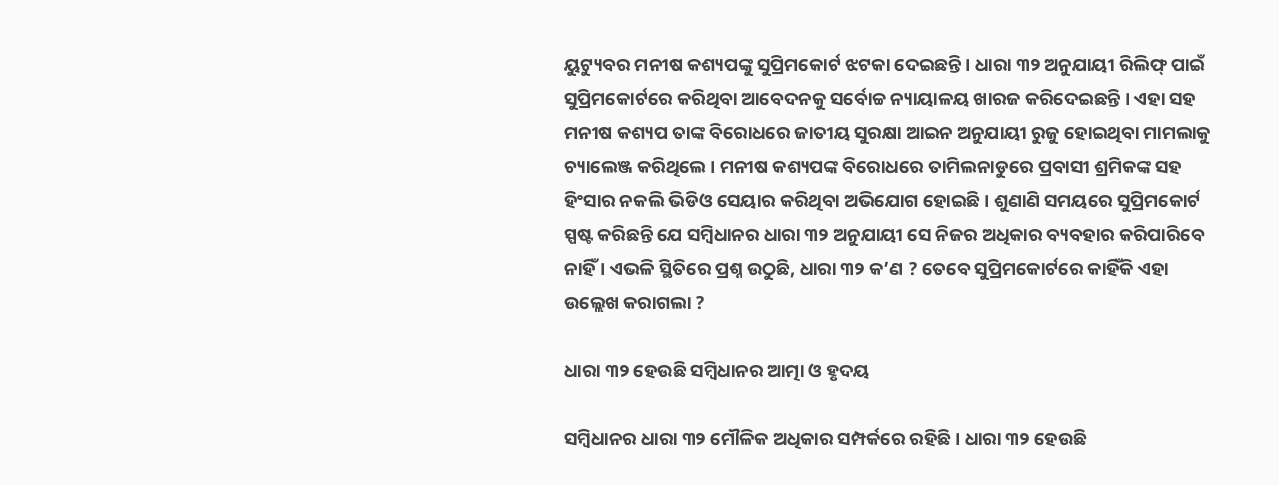ୟୁଟ୍ୟୁବର ମନୀଷ କଶ୍ୟପଙ୍କୁ ସୁପ୍ରିମକୋର୍ଟ ଝଟକା ଦେଇଛନ୍ତି । ଧାରା ୩୨ ଅନୁଯାୟୀ ରିଲିଫ୍ ପାଇଁ ସୁପ୍ରିମକୋର୍ଟରେ କରିଥିବା ଆବେଦନକୁ ସର୍ବୋଚ୍ଚ ନ୍ୟାୟାଳୟ ଖାରଜ କରିଦେଇଛନ୍ତି । ଏହା ସହ ମନୀଷ କଶ୍ୟପ ତାଙ୍କ ବିରୋଧରେ ଜାତୀୟ ସୁରକ୍ଷା ଆଇନ ଅନୁଯାୟୀ ରୁଜୁ ହୋଇଥିବା ମାମଲାକୁ ଚ୍ୟାଲେଞ୍ଜ କରିଥିଲେ । ମନୀଷ କଶ୍ୟପଙ୍କ ବିରୋଧରେ ତାମିଲନାଡୁରେ ପ୍ରବାସୀ ଶ୍ରମିକଙ୍କ ସହ ହିଂସାର ନକଲି ଭିଡିଓ ସେୟାର କରିଥିବା ଅଭିଯୋଗ ହୋଇଛି । ଶୁଣାଣି ସମୟରେ ସୁପ୍ରିମକୋର୍ଟ ସ୍ପଷ୍ଟ କରିଛନ୍ତି ଯେ ସମ୍ବିଧାନର ଧାରା ୩୨ ଅନୁଯାୟୀ ସେ ନିଜର ଅଧିକାର ବ୍ୟବହାର କରିପାରିବେ ନାହିଁ । ଏଭଳି ସ୍ଥିତିରେ ପ୍ରଶ୍ନ ଉଠୁଛି, ଧାରା ୩୨ କ’ଣ ? ତେବେ ସୁପ୍ରିମକୋର୍ଟରେ କାହିଁକି ଏହା ଉଲ୍ଲେଖ କରାଗଲା ?

ଧାରା ୩୨ ହେଉଛି ସମ୍ବିଧାନର ଆତ୍ମା ଓ ହୃଦୟ

ସମ୍ବିଧାନର ଧାରା ୩୨ ମୌଳିକ ଅଧିକାର ସମ୍ପର୍କରେ ରହିଛି । ଧାରା ୩୨ ହେଉଛି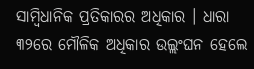ସାମ୍ବିଧାନିକ ପ୍ରତିକାରର ଅଧିକାର । ଧାରା ୩୨ରେ ମୌଳିକ ଅଧିକାର ଉଲ୍ଲଂଘନ ହେଲେ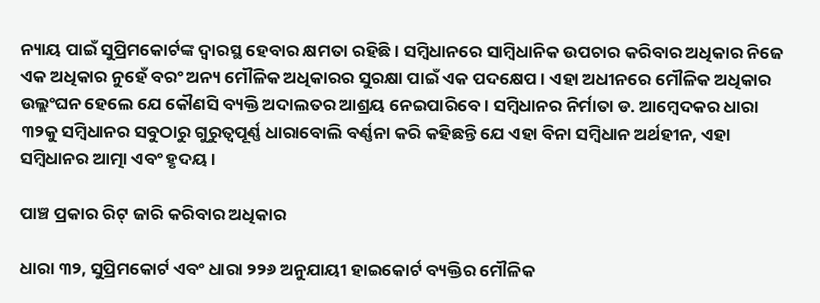ନ୍ୟାୟ ପାଇଁ ସୁପ୍ରିମକୋର୍ଟଙ୍କ ଦ୍ୱାରସ୍ଥ ହେବାର କ୍ଷମତା ରହିଛି । ସମ୍ବିଧାନରେ ସାମ୍ବିଧାନିକ ଉପଚାର କରିବାର ଅଧିକାର ନିଜେ ଏକ ଅଧିକାର ନୁହେଁ ବରଂ ଅନ୍ୟ ମୌଳିକ ଅଧିକାରର ସୁରକ୍ଷା ପାଇଁ ଏକ ପଦକ୍ଷେପ । ଏହା ଅଧୀନରେ ମୌଳିକ ଅଧିକାର ଉଲ୍ଲଂଘନ ହେଲେ ଯେ କୌଣସି ବ୍ୟକ୍ତି ଅଦାଲତର ଆଶ୍ରୟ ନେଇପାରିବେ । ସମ୍ବିଧାନର ନିର୍ମାତା ଡ. ଆମ୍ବେଦକର ଧାରା ୩୨କୁ ସମ୍ବିଧାନର ସବୁଠାରୁ ଗୁରୁତ୍ୱପୂର୍ଣ୍ଣ ଧାରାବୋଲି ବର୍ଣ୍ଣନା କରି କହିଛନ୍ତି ଯେ ଏହା ବିନା ସମ୍ବିଧାନ ଅର୍ଥହୀନ, ଏହା ସମ୍ବିଧାନର ଆତ୍ମା ଏବଂ ହୃଦୟ ।

ପାଞ୍ଚ ପ୍ରକାର ରିଟ୍ ଜାରି କରିବାର ଅଧିକାର

ଧାରା ୩୨, ସୁପ୍ରିମକୋର୍ଟ ଏବଂ ଧାରା ୨୨୬ ଅନୁଯାୟୀ ହାଇକୋର୍ଟ ବ୍ୟକ୍ତିର ମୌଳିକ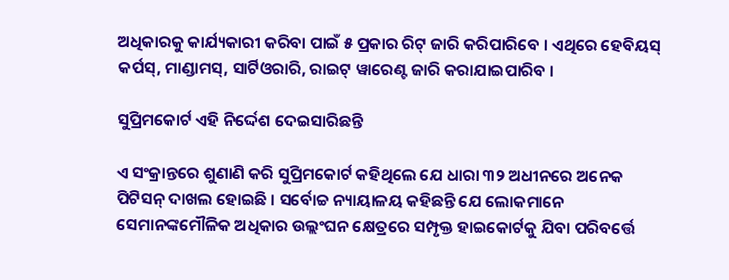ଅଧିକାରକୁ କାର୍ଯ୍ୟକାରୀ କରିବା ପାଇଁ ୫ ପ୍ରକାର ରିଟ୍ ଜାରି କରିପାରିବେ । ଏଥିରେ ହେବିୟସ୍ କର୍ପସ୍, ମାଣ୍ଡାମସ୍, ସାର୍ଟିଓରାରି, ରାଇଟ୍ ୱାରେଣ୍ଟ ଜାରି କରାଯାଇପାରିବ ।

ସୁପ୍ରିମକୋର୍ଟ ଏହି ନିର୍ଦ୍ଦେଶ ଦେଇସାରିଛନ୍ତି

ଏ ସଂକ୍ରାନ୍ତରେ ଶୁଣାଣି କରି ସୁପ୍ରିମକୋର୍ଟ କହିଥିଲେ ଯେ ଧାରା ୩୨ ଅଧୀନରେ ଅନେକ ପିଟିସନ୍ ଦାଖଲ ହୋଇଛି । ସର୍ବୋଚ୍ଚ ନ୍ୟାୟାଳୟ କହିଛନ୍ତି ଯେ ଲୋକମାନେ ସେମାନଙ୍କମୌଳିକ ଅଧିକାର ଉଲ୍ଲଂଘନ କ୍ଷେତ୍ରରେ ସମ୍ପୃକ୍ତ ହାଇକୋର୍ଟକୁ ଯିବା ପରିବର୍ତ୍ତେ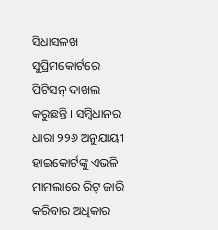ସିଧାସଳଖ ସୁପ୍ରିମକୋର୍ଟରେ ପିଟିସନ୍ ଦାଖଲ କରୁଛନ୍ତି । ସମ୍ବିଧାନର ଧାରା ୨୨୬ ଅନୁଯାୟୀ ହାଇକୋର୍ଟଙ୍କୁ ଏଭଳି ମାମଲାରେ ରିଟ୍ ଜାରି କରିବାର ଅଧିକାର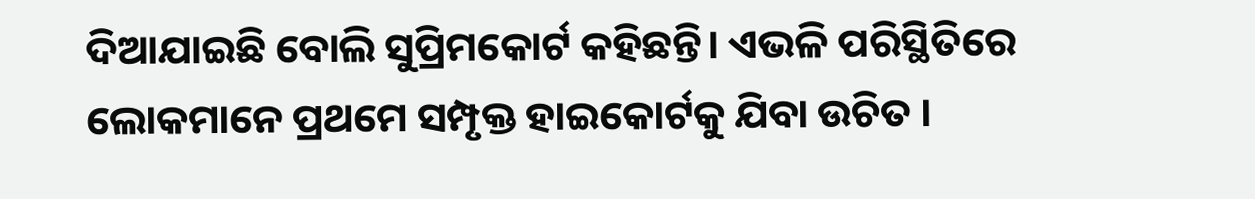ଦିଆଯାଇଛି ବୋଲି ସୁପ୍ରିମକୋର୍ଟ କହିଛନ୍ତି। ଏଭଳି ପରିସ୍ଥିତିରେ ଲୋକମାନେ ପ୍ରଥମେ ସମ୍ପୃକ୍ତ ହାଇକୋର୍ଟକୁ ଯିବା ଉଚିତ ।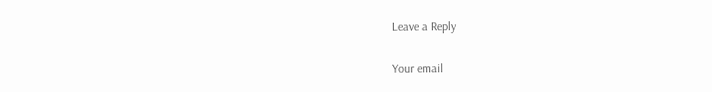Leave a Reply

Your email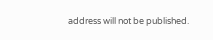address will not be published.